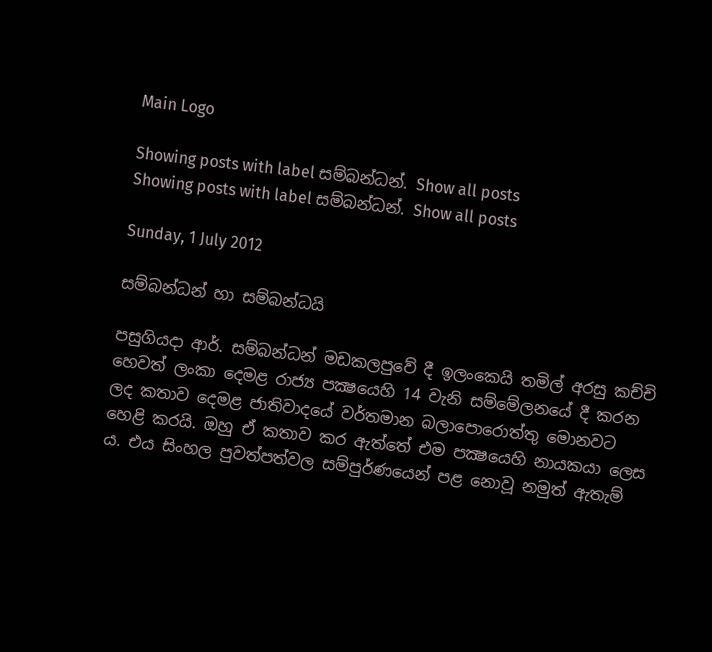Main Logo

Showing posts with label සම්බන්ධන්. Show all posts
Showing posts with label සම්බන්ධන්. Show all posts

Sunday, 1 July 2012

සම්බන්ධන් හා සම්බන්ධයි

පසුගියදා ආර්. සම්බන්ධන් මඩකලපුවේ දී ඉලංකෙයි තමිල් අරසු කච්චි හෙවත් ලංකා දෙමළ රාජ්‍ය පක්‍ෂයෙහි 14 වැනි සම්මේලනයේ දී කරන ලද කතාව දෙමළ ජාතිවාදයේ වර්තමාන බලාපොරොත්තු මොනවට හෙළි කරයි. ඔහු ඒ කතාව කර ඇත්තේ එම පක්‍ෂයෙහි නායකයා ලෙස ය. එය සිංහල පුවත්පත්වල සම්පුර්ණයෙන් පළ නොවූ නමුත් ඇතැම්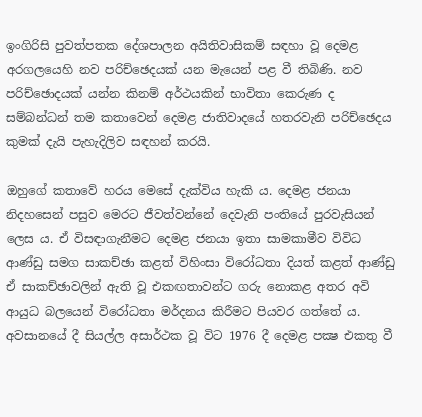ඉංගිරිසි පුවත්පතක දේශපාලන අයිතිවාසිකම් සඳහා වූ දෙමළ අරගලයෙහි නව පරිච්ඡෙදයක් යන මැයෙන් පළ වී තිබිණි. නව පරිච්ඡොදයක් යන්න කිනම් අර්ථයකින් භාවිතා කෙරුණ ද සම්බන්ධන් තම කතාවෙන් දෙමළ ජාතිවාදයේ හතරවැනි පරිච්ඡෙදය කුමක් දැයි පැහැදිලිව සඳහන් කරයි.

ඔහුගේ කතාවේ හරය මෙසේ දැක්විය හැකි ය. දෙමළ ජනයා නිදහසෙන් පසුව මෙරට ජීවත්වන්නේ දෙවැනි පංතියේ පුරවැසියන් ලෙස ය. ඒ විසඳාගැනීමට දෙමළ ජනයා ඉතා සාමකාමීව විවිධ ආණ්ඩු සමග සාකච්ඡා කළත් විහිංසා විරෝධතා දියත් කළත් ආණ්ඩු ඒ සාකච්ඡාවලින් ඇති වූ එකඟතාවන්ට ගරු නොකළ අතර අවි ආයුධ බලයෙන් විරෝධතා මර්දනය කිරීමට පියවර ගත්තේ ය. අවසානයේ දී සියල්ල අසාර්ථක වූ විට 1976 දී දෙමළ පක්‍ෂ එකතු වී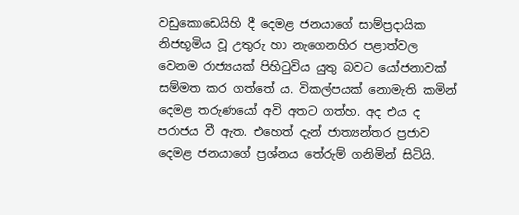වඩුකොඩෙයිහි දී දෙමළ ජනයාගේ සාම්ප්‍රදායික නිජභූමිය වූ උතුරු හා නැගෙනහිර පළාත්වල වෙනම රාජ්‍යයක් පිහිටුවිය යුතු බවට යෝජනාවක් සම්මත කර ගත්තේ ය. විකල්පයක් නොමැති කමින් දෙමළ තරුණයෝ අවි අතට ගත්හ. අද එය ද පරාජය වී ඇත. එහෙත් දැන් ජාත්‍යන්තර ප්‍රජාව දෙමළ ජනයාගේ ප්‍රශ්නය තේරුම් ගනිමින් සිටියි.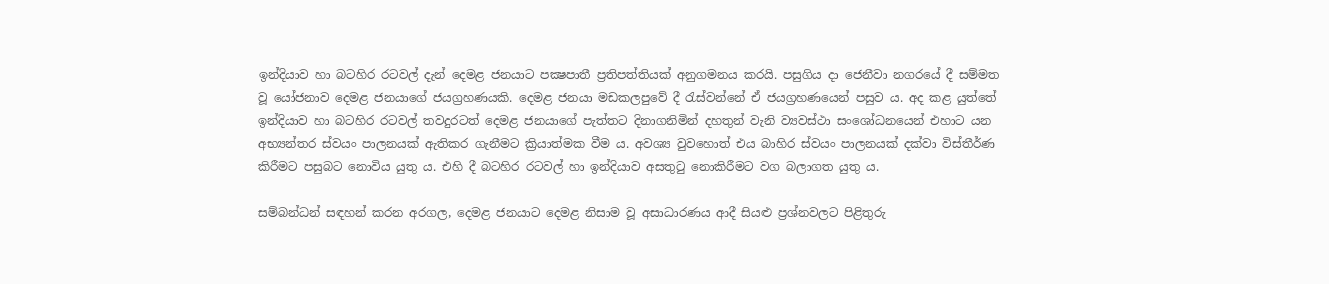ඉන්දියාව හා බටහිර රටවල් දැන් දෙමළ ජනයාට පක්‍ෂපාතී ප්‍රතිපත්තියක් අනුගමනය කරයි. පසුගිය දා ජෙනීවා නගරයේ දී සම්මත වූ යෝජනාව දෙමළ ජනයාගේ ජයග්‍රහණයකි. දෙමළ ජනයා මඩකලපුවේ දී රැස්වන්නේ ඒ ජයග්‍රහණයෙන් පසුව ය. අද කළ යුත්තේ ඉන්දියාව හා බටහිර රටවල් තවදුරටත් දෙමළ ජනයාගේ පැත්තට දිනාගනිමින් දහතුන් වැනි ව්‍යවස්ථා සංශෝධනයෙන් එහාට යන අභ්‍යන්තර ස්වයං පාලනයක් ඇතිකර ගැනීමට ක්‍රියාත්මක වීම ය. අවශ්‍ය වුවහොත් එය බාහිර ස්වයං පාලනයක් දක්වා විස්තීර්ණ කිරීමට පසුබට නොවිය යුතු ය. එහි දී බටහිර රටවල් හා ඉන්දියාව අසතුටු නොකිරීමට වග බලාගත යුතු ය.

සම්බන්ධන් සඳහන් කරන අරගල, දෙමළ ජනයාට දෙමළ නිසාම වූ අසාධාරණය ආදී සියළු ප්‍රශ්නවලට පිළිතුරු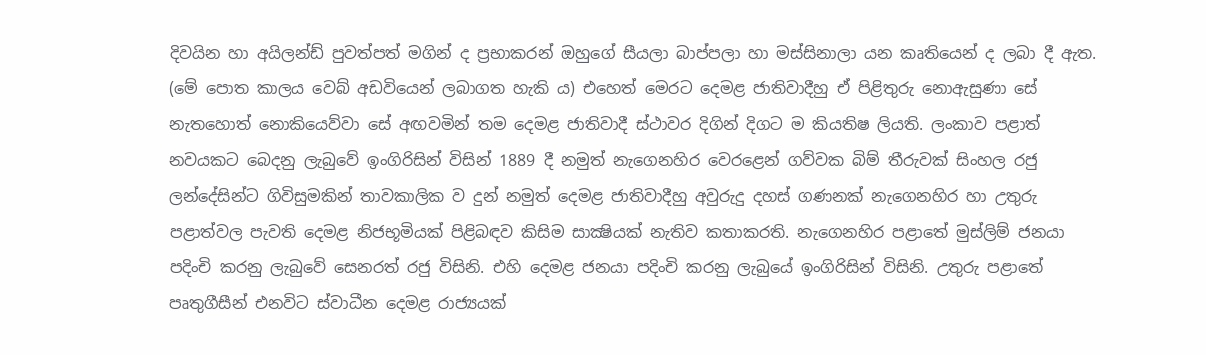දිවයින හා අයිලන්ඩ් පුවත්පත් මගින් ද ප්‍රභාකරන් ඔහුගේ සීයලා බාප්පලා හා මස්සිනාලා යන කෘතියෙන් ද ලබා දී ඇත. (මේ පොත කාලය වෙබ් අඩවියෙන් ලබාගත හැකි ය) එහෙත් මෙරට දෙමළ ජාතිවාදීහු ඒ පිළිතුරු නොඇසුණා සේ නැතහොත් නොකියෙව්වා සේ අඟවමින් තම දෙමළ ජාතිවාදී ස්ථාවර දිගින් දිගට ම කියතිෂ ලියති. ලංකාව පළාත් නවයකට බෙදනු ලැබුවේ ඉංගිරිසින් විසින් 1889 දී නමුත් නැගෙනහිර වෙරළෙන් ගව්වක බිම් තීරුවක් සිංහල රජු ලන්දේසින්ට ගිවිසුමකින් තාවකාලික ව දුන් නමුත් දෙමළ ජාතිවාදීහු අවුරුදු දහස් ගණනක් නැගෙනහිර හා උතුරු පළාත්වල පැවති දෙමළ නිජභූමියක් පිළිබඳව කිසිම සාක්‍ෂියක් නැතිව කතාකරති. නැගෙනහිර පළාතේ මුස්ලිම් ජනයා පදිංචි කරනු ලැබුවේ සෙනරත් රජු විසිනි. එහි දෙමළ ජනයා පදිංචි කරනු ලැබුයේ ඉංගිරිසින් විසිනි. උතුරු පළාතේ පෘතුගීසීන් එනවිට ස්වාධීන දෙමළ රාජ්‍යයක්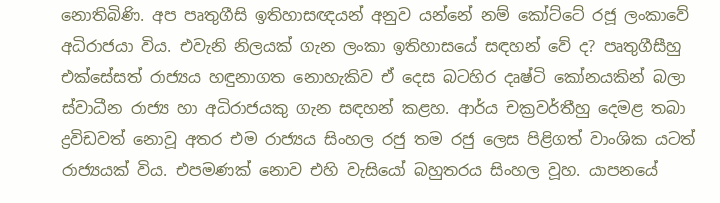නොතිබිණි. අප පෘතුගීසි ඉතිහාසඥයන් අනුව යන්නේ නම් කෝට්ටේ රජූ ලංකාවේ අධිරාජයා විය. එවැනි නිලයක් ගැන ලංකා ඉතිහාසයේ සඳහන් වේ ද? පෘතුගීසීහු එක්සේසත් රාජ්‍යය හඳුනාගත නොහැකිව ඒ දෙස බටහිර දෘෂ්ටි කෝනයකින් බලා ස්වාධීන රාජ්‍ය හා අධිරාජයකු ගැන සඳහන් කළහ. ආර්ය චක්‍රවර්තීහු දෙමළ තබා ද්‍රවිඩවත් නොවූ අතර එම රාජ්‍යය සිංහල රජු තම රජු ලෙස පිළිගත් වාංශික යටත් රාජ්‍යයක් විය. එපමණක් නොව එහි වැසියෝ බහුතරය සිංහල වූහ. යාපනයේ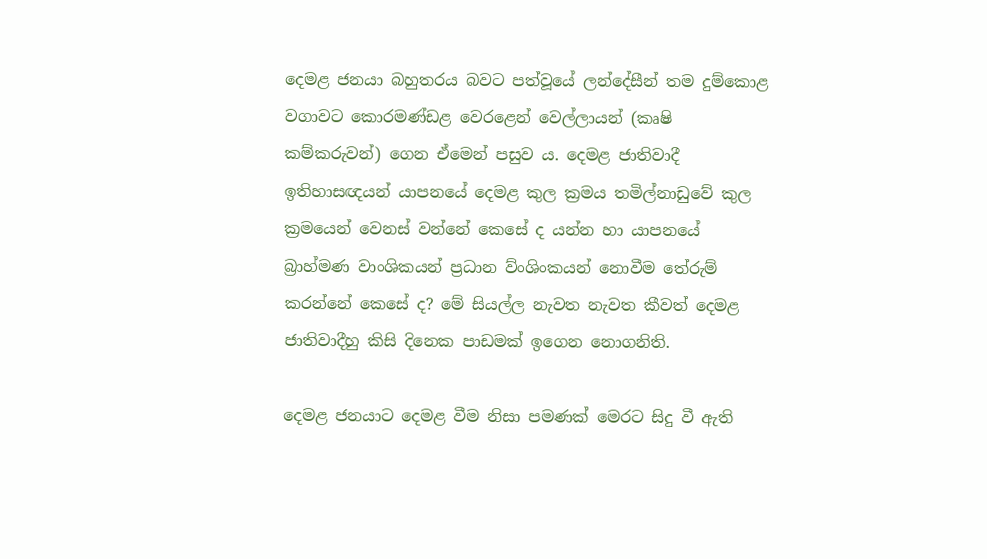දෙමළ ජනයා බහුතරය බවට පත්වූයේ ලන්දේසීන් තම දුම්කොළ වගාවට කොරමණ්ඩළ වෙරළෙන් වෙල්ලායන් (කෘෂි කම්කරුවන්) ගෙන ඒමෙන් පසුව ය. දෙමළ ජාතිවාදී ඉතිහාසඥයන් යාපනයේ දෙමළ කුල ක්‍රමය තමිල්නාඩුවේ කුල ක්‍රමයෙන් වෙනස් වන්නේ කෙසේ ද යන්න හා යාපනයේ බ්‍රාහ්මණ වාංශිකයන් ප්‍රධාන ව්ංශිංකයන් නොවීම තේරුම් කරන්නේ කෙසේ ද? මේ සියල්ල නැවත නැවත කීවත් දෙමළ ජාතිවාදීහු කිසි දිනෙක පාඩමක් ඉගෙන නොගනිති.

දෙමළ ජනයාට දෙමළ වීම නිසා පමණක් මෙරට සිදු වී ඇති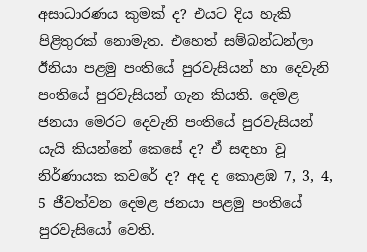අසාධාරණය කුමක් ද? එයට දිය හැකි පිළිතුරක් නොමැත. එහෙත් සම්බන්ධන්ලා ඊනියා පළමු පංතියේ පුරවැසියන් හා දෙවැනි පංතියේ පුරවැසියන් ගැන කියති. දෙමළ ජනයා මෙරට දෙවැනි පංතියේ පුරවැසියන් යැයි කියන්නේ කෙසේ ද? ඒ සඳහා වූ නිර්ණායක කවරේ ද? අද ද කොළඹ 7, 3, 4, 5 ජීවත්වන දෙමළ ජනයා පළමු පංතියේ පුරවැසියෝ වෙති.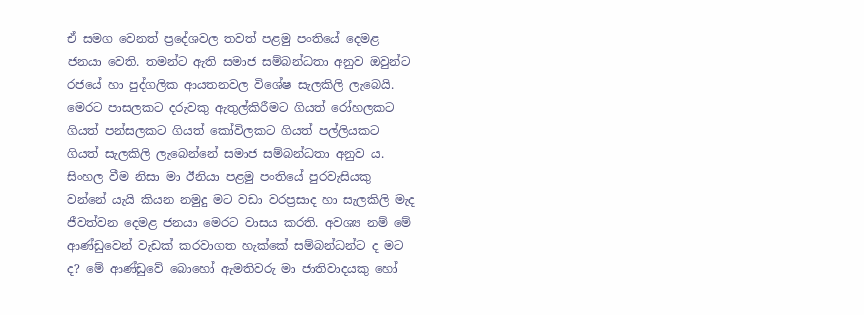ඒ සමග වෙනත් ප්‍රදේශවල තවත් පළමු පංතියේ දෙමළ ජනයා වෙති. තමන්ට ඇති සමාජ සම්බන්ධතා අනුව ඔවුන්ට රජයේ හා පුද්ගලික ආයතනවල විශේෂ සැලකිලි ලැබෙයි. මෙරට පාසලකට දරුවකු ඇතුල්කිරීමට ගියත් රෝහලකට ගියත් පන්සලකට ගියත් කෝවිලකට ගියත් පල්ලියකට ගියත් සැලකිලි ලැබෙන්නේ සමාජ සම්බන්ධතා අනුව ය. සිංහල වීම නිසා මා ඊනියා පළමු පංතියේ පුරවැසියකු වන්නේ යැයි කියන නමුදු මට වඩා වරප්‍රසාද හා සැලකිලි මැද ජීවත්වන දෙමළ ජනයා මෙරට වාසය කරති. අවශ්‍ය නම් මේ ආණ්ඩුවෙන් වැඩක් කරවාගත හැක්කේ සම්බන්ධන්ට ද මට ද? මේ ආණ්ඩුවේ බොහෝ ඇමතිවරු මා ජාතිවාදයකු හෝ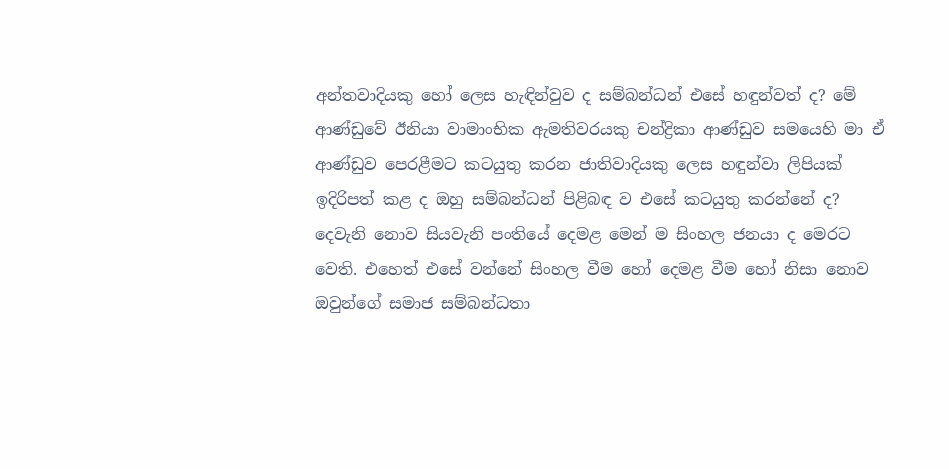අන්තවාදියකු හෝ ලෙස හැඳින්වුව ද සම්බන්ධන් එසේ හඳුන්වත් ද? මේ ආණ්ඩුවේ ඊනියා වාමාංභික ඇමතිවරයකු චන්ද්‍රිකා ආණ්ඩුව සමයෙහි මා ඒ ආණ්ඩුව පෙරළීමට කටයුතු කරන ජාතිවාදියකු ලෙස හඳුන්වා ලිපියක් ඉදිරිපත් කළ ද ඔහු සම්බන්ධන් පිළිබඳ ව එසේ කටයුතු කරන්නේ ද? දෙවැනි නොව සියවැනි පංතියේ දෙමළ මෙන් ම සිංහල ජනයා ද මෙරට වෙති. එහෙත් එසේ වන්නේ සිංහල වීම හෝ දෙමළ වීම හෝ නිසා නොව ඔවුන්ගේ සමාජ සම්බන්ධතා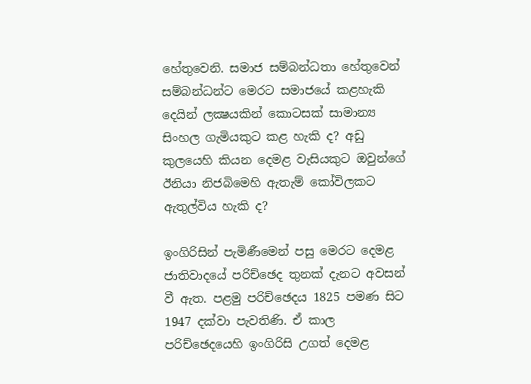හේතුවෙනි. සමාජ සම්බන්ධතා හේතුවෙන් සම්බන්ධන්ට මෙරට සමාජයේ කළහැකි දෙයින් ලක්‍ෂයකින් කොටසක් සාමාන්‍ය සිංහල ගැමියකුට කළ හැකි ද? අඩු කුලයෙහි කියන දෙමළ වැසියකුට ඔවුන්ගේ ඊනියා නිජබිමෙහි ඇතැම් කෝවිලකට ඇතුල්විය හැකි ද?

ඉංගිරිසින් පැමිණීමෙන් පසු මෙරට දෙමළ ජාතිවාදයේ පරිච්ඡෙද තුනක් දැනට අවසන් වී ඇත. පළමු පරිච්ඡෙදය 1825 පමණ සිට 1947 දක්වා පැවතිණි. ඒ කාල පරිච්ඡෙදයෙහි ඉංගිරිසි උගත් දෙමළ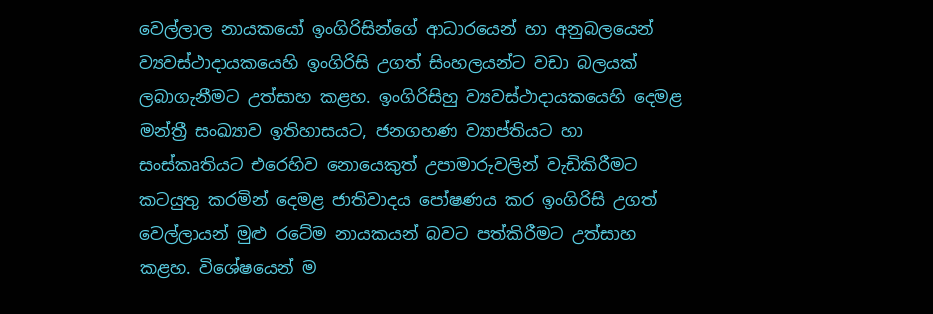වෙල්ලාල නායකයෝ ඉංගිරිසින්ගේ ආධාරයෙන් හා අනුබලයෙන් ව්‍යවස්ථාදායකයෙහි ඉංගිරිසි උගත් සිංහලයන්ට වඩා බලයක් ලබාගැනීමට උත්සාහ කළහ. ඉංගිරිසිහු ව්‍යවස්ථාදායකයෙහි දෙමළ මන්ත්‍රී සංඛ්‍යාව ඉතිහාසයට, ජනගහණ ව්‍යාප්තියට හා සංස්කෘතියට එරෙහිව නොයෙකුත් උපාමාරුවලින් වැඩිකිරීමට කටයුතු කරමින් දෙමළ ජාතිවාදය පෝෂණය කර ඉංගිරිසි උගත් වෙල්ලායන් මුළු රටේම නායකයන් බවට පත්කිරීමට උත්සාහ කළහ. විශේෂයෙන් ම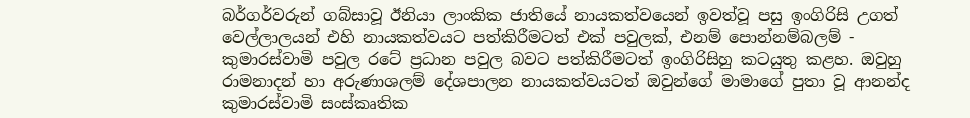බර්ගර්වරුන් ගබ්සාවූ ඊනියා ලාංකික ජාතියේ නායකත්වයෙන් ඉවත්වූ පසු ඉංගිරිසි උගත් වෙල්ලාලයන් එහි නායකත්වයට පත්කිරීමටත් එක් පවුලක්, එනම් පොන්නම්බලම් - කුමාරස්වාමි පවුල රටේ ප්‍රධාන පවුල බවට පත්කිරීමටත් ඉංගිරිසිහු කටයුතු කළහ. ඔවුහු රාමනාදන් හා අරුණාශලම් දේශපාලන නායකත්වයටත් ඔවුන්ගේ මාමාගේ පුතා වූ ආනන්ද කුමාරස්වාමි සංස්කෘතික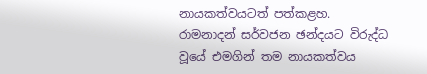නායකත්වයටත් පත්කළහ. රාමනාදන් සර්වජන ඡන්දයට විරුද්ධ වූයේ එමගින් තම නායකත්වය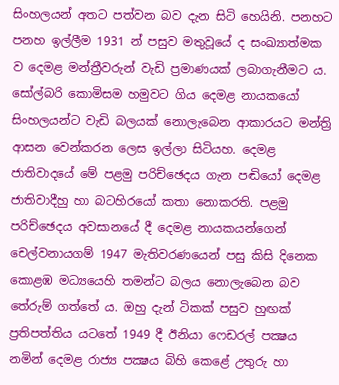සිංහලයන් අතට පත්වන බව දැන සිටි හෙයිනි. පනහට පනහ ඉල්ලීම 1931 න් පසුව මතුවූයේ ද සංඛ්‍යාත්මක ව දෙමළ මන්ත්‍රීවරුන් වැඩි ප්‍රමාණයක් ලබාගැනීමට ය. සෝල්බරි කොමිසම හමුවට ගිය දෙමළ නායකයෝ සිංහලයන්ට වැඩි බලයක් නොලැබෙන ආකාරයට මන්ත්‍රි ආසන වෙන්කරන ලෙස ඉල්ලා සිටියහ. දෙමළ ජාතිවාදයේ මේ පළමු පරිච්ඡෙදය ගැන පඬියෝ දෙමළ ජාතිවාදීහු හා බටහිරයෝ කතා නොකරති. පළමු පරිච්ඡෙදය අවසානයේ දී දෙමළ නායකයන්ගෙන් චෙල්වනායගම් 1947 මැතිවරණයෙන් පසු කිසි දිනෙක කොළඹ මධ්‍යයෙහි තමන්ට බලය නොලැබෙන බව තේරුම් ගත්තේ ය. ඔහු දැන් ටිකක් පසුව හුඟක් ප්‍රතිපත්තිය යටතේ 1949 දී ඊනියා ෆෙඩරල් පක්‍ෂය නමින් දෙමළ රාජ්‍ය පක්‍ෂය බිහි කෙළේ උතුරු හා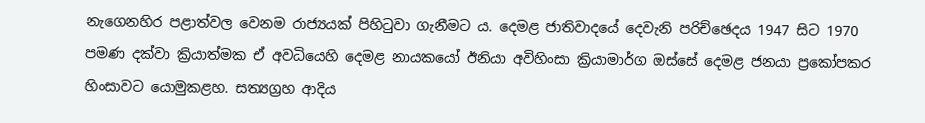නැගෙනහිර පළාත්වල වෙනම රාජ්‍යයක් පිහිටුවා ගැනීමට ය. දෙමළ ජාතිවාදයේ දෙවැනි පරිච්ඡෙදය 1947 සිට 1970 පමණ දක්වා ක්‍රියාත්මක ඒ අවධියෙහි දෙමළ නායකයෝ ඊනියා අවිහිංසා ක්‍රියාමාර්ග ඔස්සේ දෙමළ ජනයා ප්‍රකෝපකර හිංසාවට යොමුකළහ. සත්‍යග්‍රහ ආදිය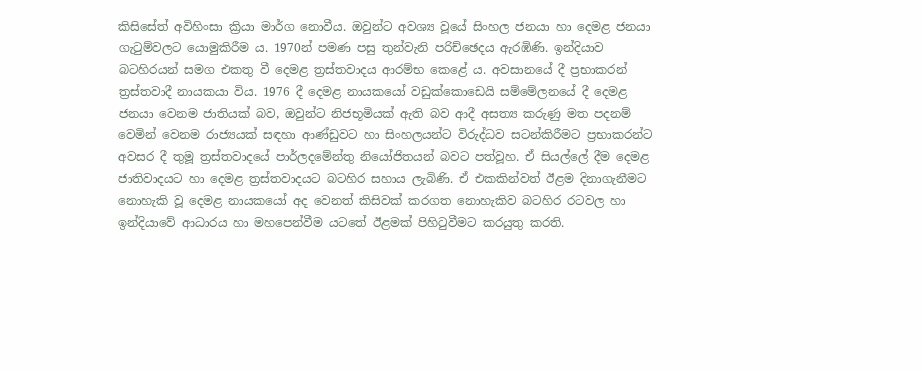කිසිසේත් අවිහිංසා ක්‍රියා මාර්ග නොවීය. ඔවුන්ට අවශ්‍ය වූයේ සිංහල ජනයා හා දෙමළ ජනයා ගැටුම්වලට යොමුකිරීම ය. 1970න් පමණ පසු තුන්වැනි පරිච්ඡෙදය ඇරඹිණි. ඉන්දියාව බටහිරයන් සමග එකතු වී දෙමළ ත්‍රස්තවාදය ආරම්භ කෙළේ ය. අවසානයේ දී ප්‍රභාකරන් ත්‍රස්තවාදී නායකයා විය. 1976 දී දෙමළ නායකයෝ වඩුක්කොඩෙයි සම්මේලනයේ දී දෙමළ ජනයා වෙනම ජාතියක් බව, ඔවුන්ට නිජභූමියක් ඇති බව ආදී අසත්‍ය කරුණු මත පදනම් වෙමින් වෙනම රාජ්‍යයක් සඳහා ආණ්ඩුවට හා සිංහලයන්ට විරුද්ධව සටන්කිරීමට ප්‍රභාකරන්ට අවසර දී තුමූ ත්‍රස්තවාදයේ පාර්ලදමේන්තු නියෝජිතයන් බවට පත්වූහ. ඒ සියල්ලේ දීම දෙමළ ජාතිවාදයට හා දෙමළ ත්‍රස්තවාදයට බටහිර සහාය ලැබිණි. ඒ එකකින්වත් ඊළම දිනාගැනීමට නොහැකි වූ දෙමළ නායකයෝ අද වෙනත් කිසිවක් කරගත නොහැකිව බටහිර රටවල හා ඉන්දියාවේ ආධාරය හා මහපෙන්වීම යටතේ ඊළමක් පිහිටුවීමට කරයුතු කරති.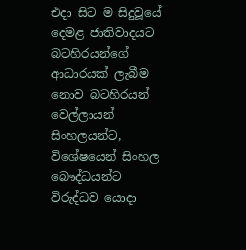එදා සිට ම සිදුවූයේ දෙමළ ජාතිවාදයට බටහිරයන්ගේ ආධාරයක් ලැබීම නොව බටහිරයන් වෙල්ලායන් සිංහලයන්ට, විශේෂයෙන් සිංහල බෞද්ධයන්ට විරුද්ධව යොදා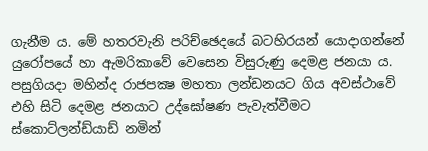ගැනීම ය. මේ හතරවැනි පරිච්ඡෙදයේ බටහිරයන් යොදාගන්නේ යුරෝපයේ හා ඇමරිකාවේ වෙසෙන විසුරුණු දෙමළ ජනයා ය. පසුගියදා මහින්ද රාජපක්‍ෂ මහතා ලන්ඩනයට ගිය අවස්ථාවේ එහි සිටි දෙමළ ජනයාට උද්ඝෝෂණ පැවැත්වීමට ස්කොට්ලන්ඩ්යාඩ් නමින්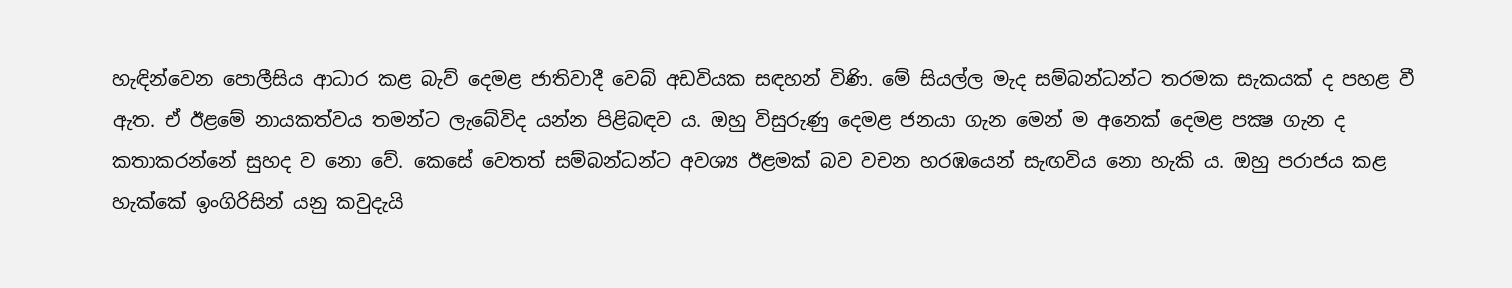හැඳින්වෙන පොලීසිය ආධාර කළ බැව් දෙමළ ජාතිවාදී වෙබ් අඩවියක සඳහන් විණි. මේ සියල්ල මැද සම්බන්ධන්ට තරමක සැකයක් ද පහළ වී ඇත. ඒ ඊළමේ නායකත්වය තමන්ට ලැබේවිද යන්න පිළිබඳව ය. ඔහු විසුරුණු දෙමළ ජනයා ගැන මෙන් ම අනෙක් දෙමළ පක්‍ෂ ගැන ද කතාකරන්නේ සුහද ව නො වේ. කෙසේ වෙතත් සම්බන්ධන්ට අවශ්‍ය ඊළමක් බව වචන හරඹයෙන් සැඟවිය නො හැකි ය. ඔහු පරාජය කළ හැක්කේ ඉංගිරිසින් යනු කවුදැයි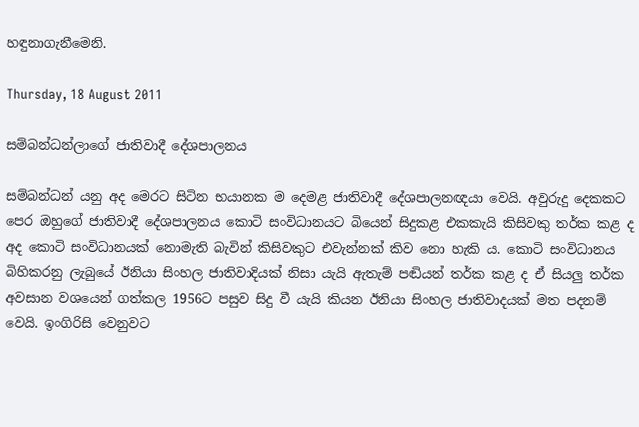හඳුනාගැනීමෙනි.

Thursday, 18 August 2011

සම්බන්ධන්ලාගේ ජාතිවාදී දේශපාලනය

සම්බන්ධන් යනු අද මෙරට සිටින භයානක ම දෙමළ ජාතිවාදී දේශපාලනඥයා වෙයි. අවුරුදු දෙකකට පෙර ඔහුගේ ජාතිවාදී දේශපාලනය කොටි සංවිධානයට බියෙන් සිදුකළ එකකැයි කිසිවකු තර්ක කළ ද අද කොටි සංවිධානයක් නොමැති බැවින් කිසිවකුට එවැන්නක් කිව නො හැකි ය. කොටි සංවිධානය බිහිකරනු ලැබුයේ ඊනියා සිංහල ජාතිවාදියක් නිසා යැයි ඇතැම් පඬියන් තර්ක කළ ද ඒ සියලු තර්ක අවසාන වශයෙන් ගත්කල 1956ට පසුව සිදු වී යැයි කියන ඊනියා සිංහල ජාතිවාදයක් මත පදනම් වෙයි. ඉංගිරිසි වෙනුවට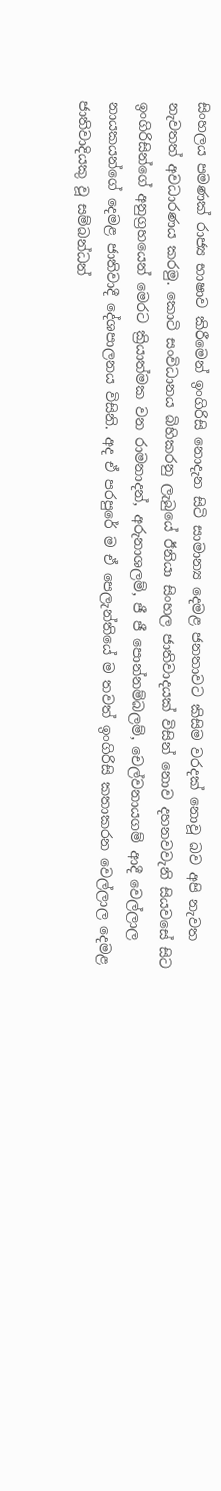සිංහලය පමණක් රාජ්‍ය භාෂාව කිරීමෙන් ඉංගිරිසි නොදැන සිටි සාමාන්‍ය දෙමළ ජනතාවට කිසිම වරදක් නොවූ බව අපි නැවත නැවතත් අවධාරණය කරමු. කොටි සංවිධානය බිහිකරනු ලැබුයේ ඊනියා සිංහල ජාතිවාදයක් විසින් නොව දහනවවැනි සියවසේ සිට ඉංගිරිසින්ගේ අනුග්‍රහයෙන් මෙරට ක්‍රියාත්මක වන රාමනාදන්, අරුනාශලම්, ජී ජී පොන්නම්බලම්, චෙල්වනායගම් ආදී වෙල්ලාල නායකයන්ගේ දෙමළ ජාතිවාදී දේශපාලනය විසිනි. අද ඒ පරපුරේ ම ඒ පෙලැන්තියේ ම තවත් ඉංගිරිසි කතාකරන වෙල්ලාල දෙමළ ජාතිවාදියකු වූ සම්බන්ධන්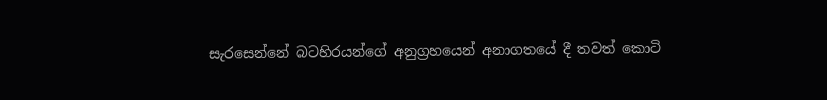සැරසෙන්නේ බටහිරයන්ගේ අනුග්‍රහයෙන් අනාගතයේ දී තවත් කොටි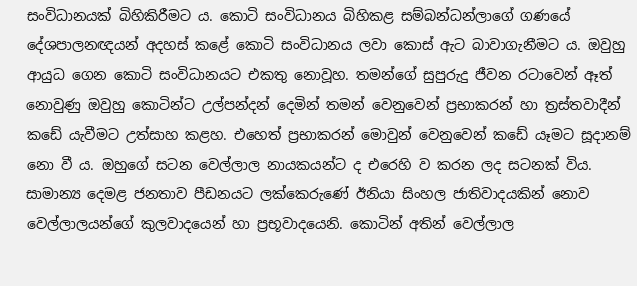සංවිධානයක් බිහිකිරීමට ය. කොටි සංවිධානය බිහිකළ සම්බන්ධන්ලාගේ ගණයේ දේශපාලනඥයන් අදහස් කළේ කොටි සංවිධානය ලවා කොස් ඇට බාවාගැනීමට ය. ඔවුහු ආයුධ ගෙන කොටි සංවිධානයට එකතු නොවූහ. තමන්ගේ සුපුරුදු ජීවන රටාවෙන් ඈත් නොවුණු ඔවුහු කොටින්ට උල්පන්දන් දෙමින් තමන් වෙනුවෙන් ප්‍රභාකරන් හා ත්‍රස්තවාදීන් කඩේ යැවීමට උත්සාහ කළහ. එහෙත් ප්‍රභාකරන් මොවුන් වෙනුවෙන් කඩේ යෑමට සූදානම් නො වී ය. ඔහුගේ සටන වෙල්ලාල නායකයන්ට ද එරෙහි ව කරන ලද සටනක් විය. සාමාන්‍ය දෙමළ ජනතාව පීඩනයට ලක්කෙරුණේ ඊනියා සිංහල ජාතිවාදයකින් නොව වෙල්ලාලයන්ගේ කුලවාදයෙන් හා ප්‍රභූවාදයෙනි. කොටින් අතින් වෙල්ලාල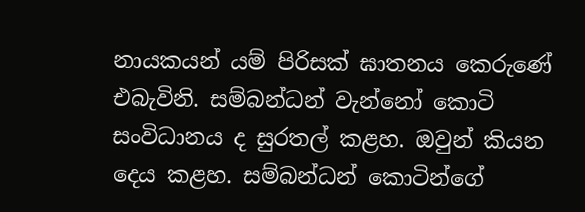නායකයන් යම් පිරිසක් ඝාතනය කෙරුණේ එබැවිනි. සම්බන්ධන් වැන්නෝ කොටි සංවිධානය ද සුරතල් කළහ. ඔවුන් කියන දෙය කළහ. සම්බන්ධන් කොටින්ගේ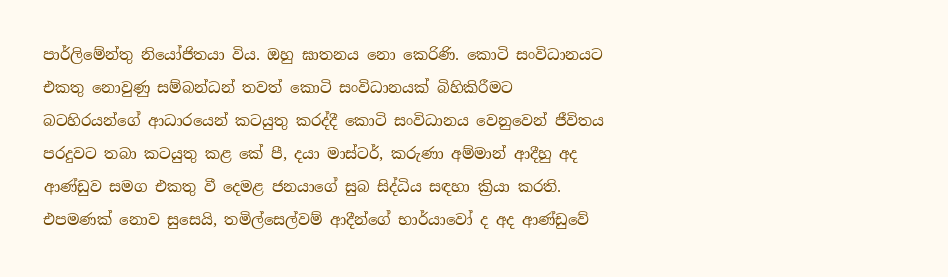පාර්ලිමේන්තු නියෝජිතයා විය. ඔහු ඝාතනය නො කෙරිණි. කොටි සංවිධානයට එකතු නොවුණු සම්බන්ධන් තවත් කොටි සංවිධානයක් බිහිකිරීමට බටහිරයන්ගේ ආධාරයෙන් කටයුතු කරද්දී කොටි සංවිධානය වෙනුවෙන් ජීවිතය පරදුවට තබා කටයුතු කළ කේ පී, දයා මාස්ටර්, කරුණා අම්මාන් ආදීහු අද ආණ්ඩුව සමග එකතු වී දෙමළ ජනයාගේ සුබ සිද්ධිය සඳහා ක්‍රියා කරති. එපමණක් නොව සුසෙයි, තමිල්සෙල්වම් ආදීන්ගේ භාර්යාවෝ ද අද ආණ්ඩුවේ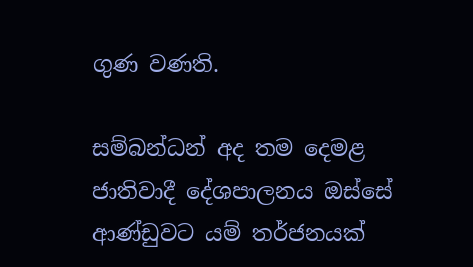ගුණ වණති.

සම්බන්ධන් අද තම දෙමළ ජාතිවාදී දේශපාලනය ඔස්සේ ආණ්ඩුවට යම් තර්ජනයක්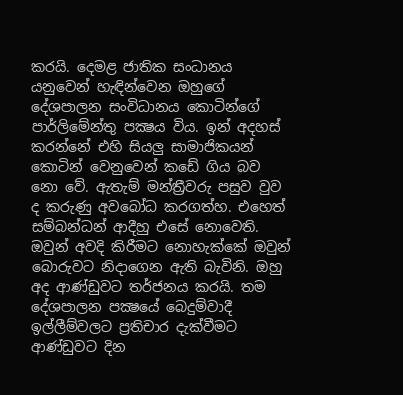කරයි. දෙමළ ජාතික සංධානය යනුවෙන් හැඳින්වෙන ඔහුගේ දේශපාලන සංවිධානය කොටින්ගේ පාර්ලිමේන්තු පක්‍ෂය විය. ඉන් අදහස් කරන්නේ එහි සියලු සාමාජිකයන් කොටින් වෙනුවෙන් කඩේ ගිය බව නො වේ. ඇතැම් මන්ත්‍රීවරු පසුව වුව ද කරුණු අවබෝධ කරගත්හ. එහෙත් සම්බන්ධන් ආදීහු එසේ නොවෙති. ඔවුන් අවදි කිරීමට නොහැක්කේ ඔවුන් බොරුවට නිදාගෙන ඇති බැවිනි. ඔහු අද ආණ්ඩුවට තර්ජනය කරයි. තම දේශපාලන පක්‍ෂයේ බෙදුම්වාදී ඉල්ලීම්වලට ප්‍රතිචාර දැක්වීමට ආණ්ඩුවට දින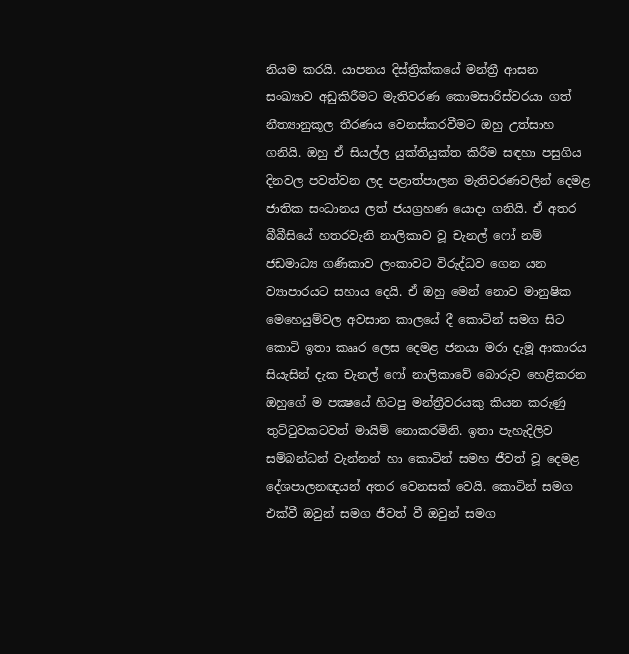නියම කරයි. යාපනය දිස්ත්‍රික්කයේ මන්ත්‍රී ආසන සංඛ්‍යාව අඩුකිරීමට මැතිවරණ කොමසාරිස්වරයා ගත් නීත්‍යානුකූල තීරණය වෙනස්කරවීමට ඔහු උත්සාහ ගනියි. ඔහු ඒ සියල්ල යුක්තියුක්ත කිරීම සඳහා පසුගිය දිනවල පවත්වන ලද පළාත්පාලන මැතිවරණවලින් දෙමළ ජාතික සංධානය ලත් ජයග්‍රහණ යොදා ගනියි. ඒ අතර බීබීසියේ හතරවැනි නාලිකාව වූ චැනල් ෆෝ නම් ජඩමාධ්‍ය ගණිකාව ලංකාවට විරුද්ධව ගෙන යන ව්‍යාපාරයට සහාය දෙයි. ඒ ඔහු මෙන් නොව මානුෂික මෙහෙයුම්වල අවසාන කාලයේ දී කොටින් සමග සිට කොටි ඉතා කෲර ලෙස දෙමළ ජනයා මරා දැමූ ආකාරය සියැසින් දැක චැනල් ෆෝ නාලිකාවේ බොරුව හෙළිකරන ඔහුගේ ම පක්‍ෂයේ හිටපු මන්ත්‍රීවරයකු කියන කරුණු තුට්ටුවකටවත් මායිම් නොකරමිනි. ඉතා පැහැදිලිව සම්බන්ධන් වැන්නන් හා කොටින් සමහ ජීවත් වූ දෙමළ දේශපාලනඥයන් අතර වෙනසක් වෙයි. කොටින් සමග එක්වී ඔවුන් සමග ජීවත් වී ඔවුන් සමග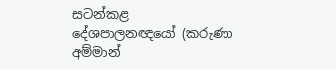සටන්කළ දේශපාලනඥයෝ (කරුණා අම්මාන්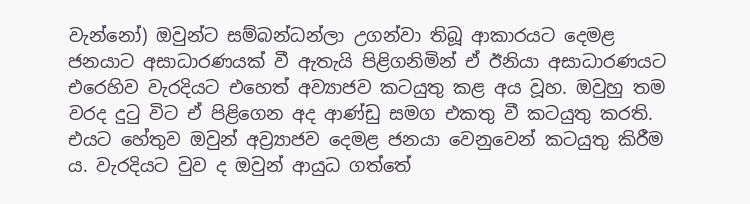වැන්නෝ) ඔවුන්ට සම්බන්ධන්ලා උගන්වා තිබූ ආකාරයට දෙමළ ජනයාට අසාධාරණයක් වී ඇතැයි පිළිගනිමින් ඒ ඊනියා අසාධාරණයට එරෙහිව වැරදියට එහෙත් අව්‍යාජව කටයුතු කළ අය වූහ. ඔවුහු තම වරද දුටු විට ඒ පිළිගෙන අද ආණ්ඩු සමග එකතු වී කටයුතු කරති. එයට හේතුව ඔවුන් අව්‍ර්‍යාජව දෙමළ ජනයා වෙනුවෙන් කටයුතු කිරීම ය. වැරදියට වුව ද ඔවුන් ආයුධ ගත්තේ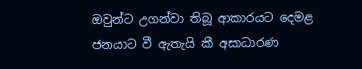ඔවුන්ට උගන්වා තිබූ ආකාරයට දෙමළ ජනයාට වී ඇතැයි කී අසාධාරණ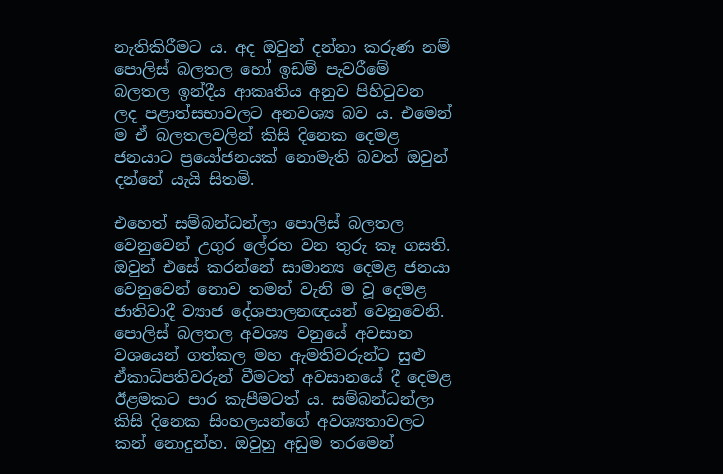නැතිකිරීමට ය. අද ඔවුන් දන්නා කරුණ නම් පොලිස් බලතල හෝ ඉඩම් පැවරීමේ බලතල ඉන්දීය ආකෘතිය අනුව පිහිටුවන ලද පළාත්සභාවලට අනවශ්‍ය බව ය. එමෙන් ම ඒ බලතලවලින් කිසි දිනෙක දෙමළ ජනයාට ප්‍රයෝජනයක් නොමැති බවත් ඔවුන් දන්නේ යැයි සිතමි.

එහෙත් සම්බන්ධන්ලා පොලිස් බලතල වෙනුවෙන් උගුර ලේරහ වන තුරු කෑ ගසති. ඔවුන් එසේ කරන්නේ සාමාන්‍ය දෙමළ ජනයා වෙනුවෙන් නොව තමන් වැනි ම වූ දෙමළ ජාතිවාදී ව්‍යාජ දේශපාලනඥයන් වෙනුවෙනි. පොලිස් බලතල අවශ්‍ය වනුයේ අවසාන වශයෙන් ගත්කල මහ ඇමතිවරුන්ට සුළු ඒකාධිපතිවරුන් වීමටත් අවසානයේ දී දෙමළ ඊළමකට පාර කැපීමටත් ය. සම්බන්ධන්ලා කිසි දිනෙක සිංහලයන්ගේ අවශ්‍යතාවලට කන් නොදුන්හ. ඔවුහු අඩුම තරමෙන්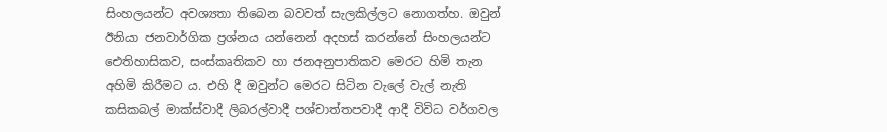සිංහලයන්ට අවශ්‍යතා තිබෙන බවවත් සැලකිල්ලට නොගත්හ. ඔවුන් ඊනියා ජනවාර්ගික ප්‍රශ්නය යන්නෙන් අදහස් කරන්නේ සිංහලයන්ට ඓතිහාසිකව, සංස්කෘතිකව හා ජනඅනුපාතිකව මෙරට හිමි තැන අහිමි කිරීමට ය. එහි දී ඔවුන්ට මෙරට සිටින වැලේ වැල් නැති කසිකබල් මාක්ස්වාදී ලිබරල්වාදී පශ්චාත්තපවාදී ආදී විවිධ වර්ගවල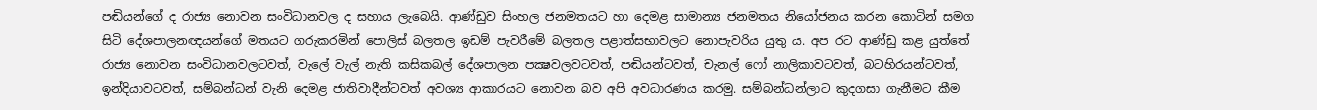පඬියන්ගේ ද රාජ්‍ය නොවන සංවිධානවල ද සහාය ලැබෙයි. ආණ්ඩුව සිංහල ජනමතයට හා දෙමළ සාමාන්‍ය ජනමතය නියෝජනය කරන කොටින් සමග සිටි දේශපාලනඥයන්ගේ මතයට ගරුකරමින් පොලිස් බලතල ඉඩම් පැවරීමේ බලතල පළාත්සභාවලට නොපැවරිය යුතු ය. අප රට ආණ්ඩු කළ යුත්තේ රාජ්‍ය නොවන සංවිධානවලටවත්, වැලේ වැල් නැති කසිකබල් දේශපාලන පක්‍ෂවලවටවත්, පඬියන්ටවත්, චැනල් ෆෝ නාලිකාවටවත්, බටහිරයන්ටවත්, ඉන්දියාවටවත්, සම්බන්ධන් වැනි දෙමළ ජාතිවාදීන්ටවත් අවශ්‍ය ආකාරයට නොවන බව අපි අවධාරණය කරමු. සම්බන්ධන්ලාට කුදගසා ගැනීමට කීම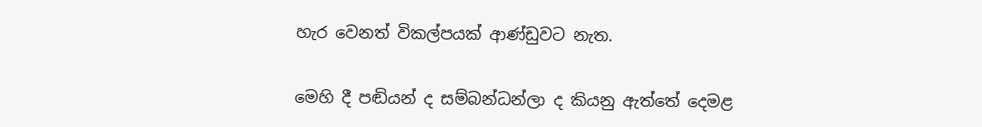හැර වෙනත් විකල්පයක් ආණ්ඩුවට නැත.

මෙහි දී පඬියන් ද සම්බන්ධන්ලා ද කියනු ඇත්තේ දෙමළ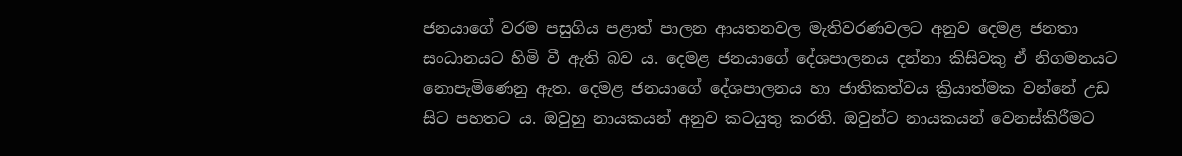ජනයාගේ වරම පසුගිය පළාත් පාලන ආයතනවල මැතිවරණවලට අනුව දෙමළ ජනතා සංධානයට හිමි වී ඇති බව ය. දෙමළ ජනයාගේ දේශපාලනය දන්නා කිසිවකු ඒ නිගමනයට නොපැමිණෙනු ඇත. දෙමළ ජනයාගේ දේශපාලනය හා ජාතිකත්වය ක්‍රියාත්මක වන්නේ උඩ සිට පහතට ය. ඔවුහු නායකයන් අනුව කටයුතු කරති. ඔවුන්ට නායකයන් වෙනස්කිරීමට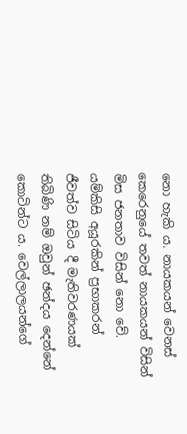නො හැකි ය. නායකයන් වෙනස් කෙරෙනුයේ තවත් නායකයන් විසින් මිස ජනතාව විසින් නො වේ. යම්කිසි අයූරකින් ප්‍රභාකරන් ජීවත්ව සිටිය දී මැතිවරණයක් තිබිණි නම් ඔවුන් ඡන්දය දෙන්නේ කොටින්ට ය. වෙල්ලාලයන්ගේ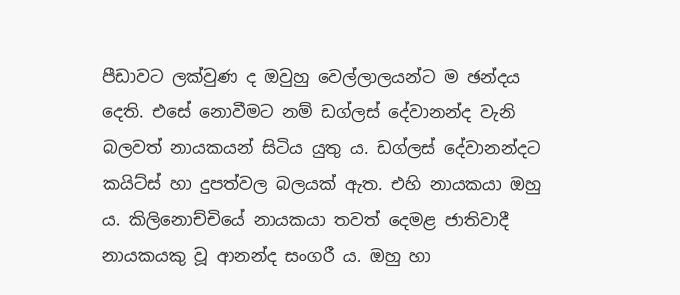පීඩාවට ලක්වුණ ද ඔවුහු වෙල්ලාලයන්ට ම ඡන්දය දෙති. එසේ නොවීමට නම් ඩග්ලස් දේවානන්ද වැනි බලවත් නායකයන් සිටිය යුතු ය. ඩග්ලස් දේවානන්දට කයිට්ස් හා දුපත්වල බලයක් ඇත. එහි නායකයා ඔහු ය. කිලිනොච්චියේ නායකයා තවත් දෙමළ ජාතිවාදී නායකයකු වූ ආනන්ද සංගරී ය. ඔහු හා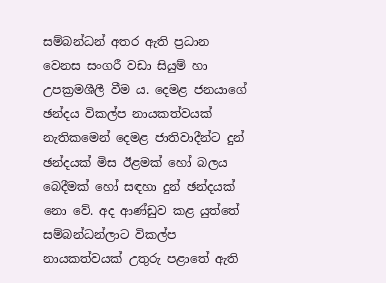සම්බන්ධන් අතර ඇති ප්‍රධාන වෙනස සංගරී වඩා සියුම් හා උපක්‍රමශීලී වීම ය. දෙමළ ජනයාගේ ඡන්දය විකල්ප නායකත්වයක් නැතිකමෙන් දෙමළ ජාතිවාදීන්ට දුන් ඡන්දයක් මිස ඊළමක් හෝ බලය බෙදීමක් හෝ සඳහා දුන් ඡන්දයක් නො වේ. අද ආණ්ඩුව කළ යුත්තේ සම්බන්ධන්ලාට විකල්ප නායකත්වයක් උතුරු පළාතේ ඇති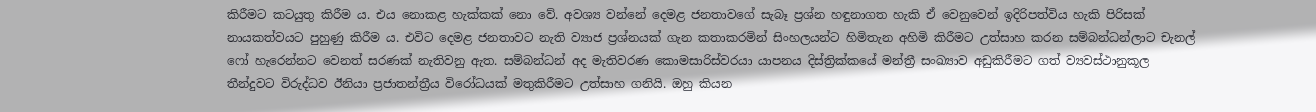කිරීමට කටයුතු කිරීම ය. එය නොකළ හැක්කක් නො වේ. අවශ්‍ය වන්නේ දෙමළ ජනතාවගේ සැබෑ ප්‍රශ්න හඳුනාගත හැකි ඒ වෙනුවෙන් ඉදිරිපත්විය හැකි පිරිසක් නායකත්වයට පුහුණු කිරීම ය. එවිට දෙමළ ජනතාවට නැති ව්‍යාජ ප්‍රශ්නයක් ගැන කතාකරමින් සිංහලයන්ට හිමිතැන අහිමි කිරීමට උත්සාහ කරන සම්බන්ධන්ලාට චැනල් ෆෝ හැරෙන්නට වෙනත් සරණක් නැතිවනු ඇත. සම්බන්ධන් අද මැතිවරණ කොමසාරිස්වරයා යාපනය දිස්ත්‍රික්කයේ මන්ත්‍රී සංඛ්‍යාව අඩුකිරීමට ගත් ව්‍යවස්ථානුකූල තීන්දුවට විරුද්ධව ඊනියා ප්‍රජාතන්ත්‍රීය විරෝධයක් මතුකිරීමට උත්සාහ ගනියි. ඔහු කියන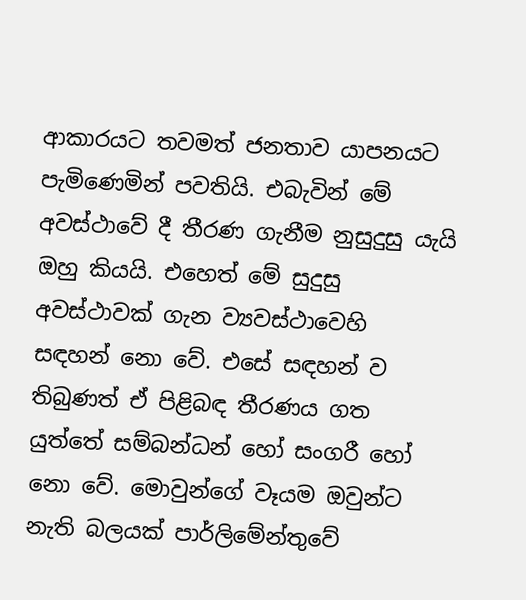ආකාරයට තවමත් ජනතාව යාපනයට පැමිණෙමින් පවතියි. එබැවින් මේ අවස්ථාවේ දී තීරණ ගැනීම නුසුදුසු යැයි ඔහු කියයි. එහෙත් මේ සුදුසු අවස්ථාවක් ගැන ව්‍යවස්ථාවෙහි සඳහන් නො වේ. එසේ සඳහන් ව තිබුණත් ඒ පිළිබඳ තීරණය ගත යුත්තේ සම්බන්ධන් හෝ සංගරී හෝ නො වේ. මොවුන්ගේ වෑයම ඔවුන්ට නැති බලයක් පාර්ලිමේන්තුවේ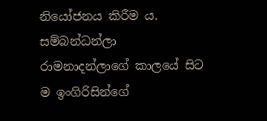නියෝජනය කිරීම ය. සම්බන්ධන්ලා රාමනාදන්ලාගේ කාලයේ සිට ම ඉංගිරිසින්ගේ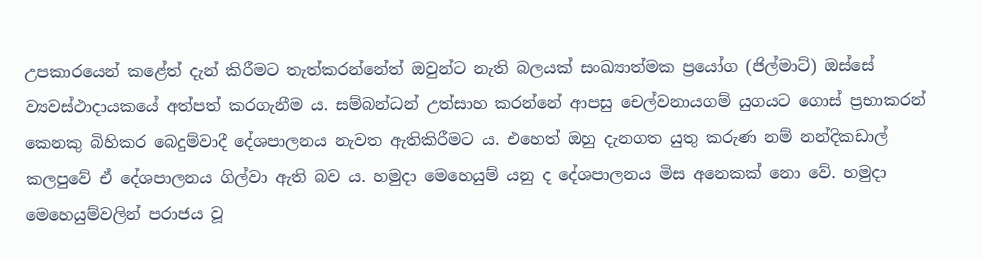උපකාරයෙන් කළේත් දැන් කිරීමට තැත්කරන්නේත් ඔවුන්ට නැති බලයක් සංඛ්‍යාත්මක ප්‍රයෝග (ජිල්මාට්) ඔස්සේ ව්‍යවස්ථාදායකයේ අත්පත් කරගැනීම ය. සම්බන්ධන් උත්සාහ කරන්නේ ආපසු චෙල්වනායගම් යුගයට ගොස් ප්‍රභාකරන් කෙනකු බිහිකර බෙදුම්වාදී දේශපාලනය නැවත ඇතිකිරීමට ය. එහෙත් ඔහු දැනගත යුතු කරුණ නම් නන්දිකඩාල් කලපුවේ ඒ දේශපාලනය ගිල්වා ඇති බව ය. හමුදා මෙහෙයුම් යනු ද දේශපාලනය මිස අනෙකක් නො වේ. හමුදා මෙහෙයුම්වලින් පරාජය වූ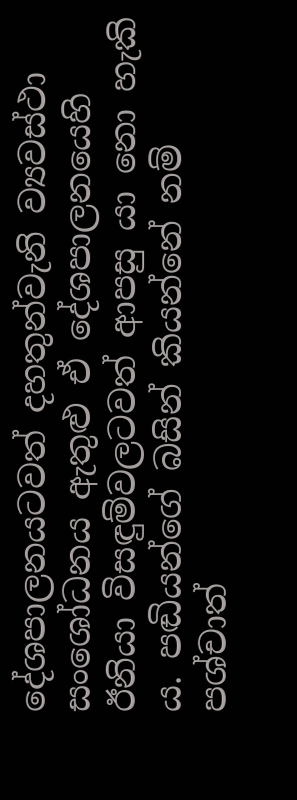දේශපාලනයටවත් දහතුන්වැනි ව්‍යවස්ථා සංශෝධනය ඇතුළු ඒ දේශපාලනයෙහි ඊනියා විසඳුම්වලටවත් ආපසු යා නො හැකි ය. පඬියන්ගේ බසින් කියන්නේ නම් පශ්චාත්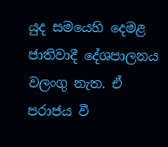යුද සමයෙහි දෙමළ ජාතිවාදී දේශපාලනය වලංගු නැත. ඒ පරාජය වී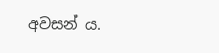අවසන් ය.